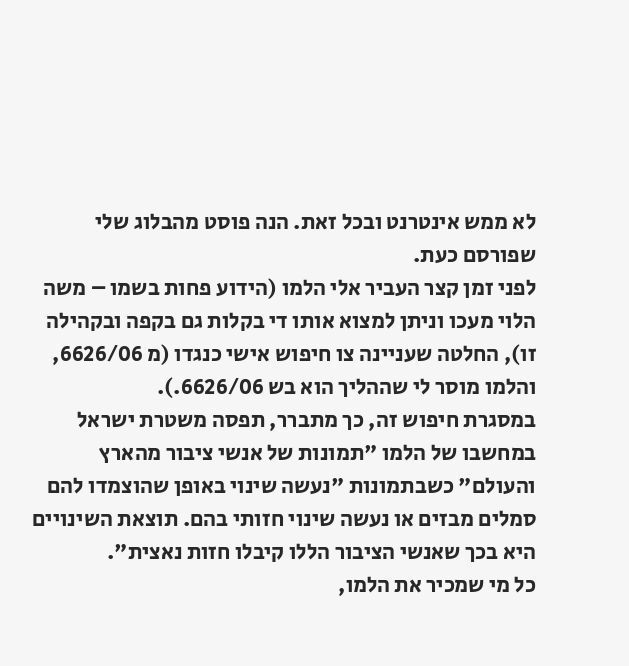לא ממש אינטרנט ובכל זאת. הנה פוסט מהבלוג שלי שפורסם כעת.
לפני זמן קצר העביר אלי הלמו (הידוע פחות בשמו – משה הלוי מעכו וניתן למצוא אותו די בקלות גם בקפה ובקהילה זו), החלטה שעניינה צו חיפוש אישי כנגדו (מ 6626/06, והלמו מוסר לי שההליך הוא בש 6626/06.).
במסגרת חיפוש זה, כך מתברר, תפסה משטרת ישראל במחשבו של הלמו "תמונות של אנשי ציבור מהארץ והעולם" כשבתמונות "נעשה שינוי באופן שהוצמדו להם סמלים מבזים או נעשה שינוי חזותי בהם. תוצאת השינויים היא בכך שאנשי הציבור הללו קיבלו חזות נאצית".
כל מי שמכיר את הלמו,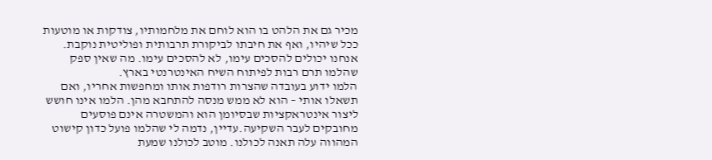מכיר גם את הלהט בו הוא לוחם את מלחמותיו, צודקות או מוטעות ככל שיהיו, ואף את חיבתו לביקורת תרבותית ופוליטית נוקבת. אנחנו יכולים להסכים עימו, לא להסכים עימו. מה שאין ספק שהלמו תרם רבות לפיתוח השיח האינטרנטי בארץ.
הלמו ידוע בעובדה שהצרות רודפות אותו ומחפשות אחריו, ואם תשאלו אותי – הוא לא ממש מנסה להתחבא מהן. הלמו אינו חושש ליצור אינטראקציות שבסיומן הוא והמשטרה אינם פוסעים מחובקים לעבר השקיעה.עדיין, נדמה לי שהלמו פועל כדון קישוט המהווה עלה תאנה לכולנו. מוטב לכולנו שמעת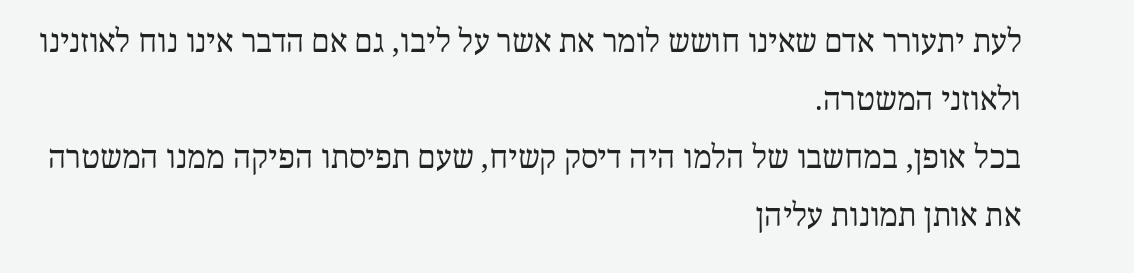לעת יתעורר אדם שאינו חושש לומר את אשר על ליבו, גם אם הדבר אינו נוח לאוזנינו ולאוזני המשטרה.
בכל אופן, במחשבו של הלמו היה דיסק קשיח, שעם תפיסתו הפיקה ממנו המשטרה את אותן תמונות עליהן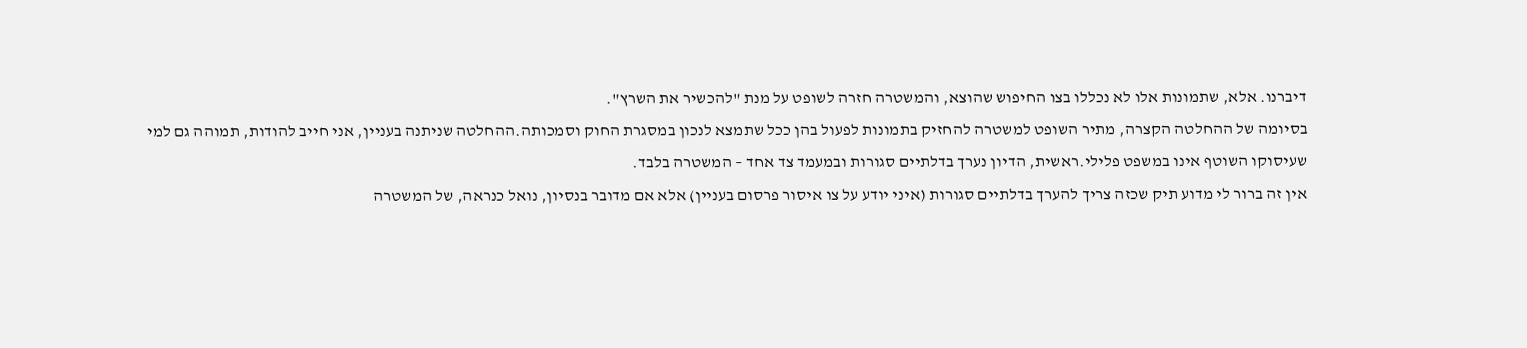דיברנו. אלא, שתמונות אלו לא נכללו בצו החיפוש שהוצא, והמשטרה חזרה לשופט על מנת "להכשיר את השרץ".
בסיומה של ההחלטה הקצרה, מתיר השופט למשטרה להחזיק בתמונות לפעול בהן ככל שתמצא לנכון במסגרת החוק וסמכותה.ההחלטה שניתנה בעניין, אני חייב להודות, תמוהה גם למי שעיסוקו השוטף אינו במשפט פלילי.ראשית, הדיון נערך בדלתיים סגורות ובמעמד צד אחד – המשטרה בלבד.
אין זה ברור לי מדוע תיק שכזה צריך להערך בדלתיים סגורות (איני יודע על צו איסור פרסום בעניין) אלא אם מדובר בנסיון, נואל כנראה, של המשטרה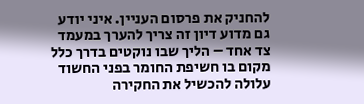להחניק את פרסום העניין. איני יודע גם מדוע דיון זה צריך להערך במעמד צד אחד – הליך שבו נוקטים בדרך כלל מקום בו חשיפת החומר בפני החשוד עלולה להכשיל את החקירה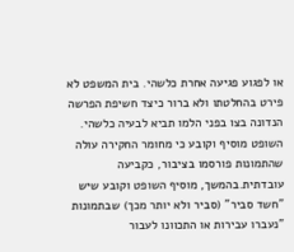או לפגוע פגיעה אחרת כלשהי. בית המשפט לא פירט בהחלטתו ולא ברור כיצד חשיפת הפרשה הנדונה בצו בפני הלמו תביא לבעיה כלשהי.
השופט מוסיף וקובע כי מחומר החקירה עולה שהתמונות פורסמו בציבור, כקביעה עובדתית.בהמשך, מוסיף השופט וקובע שיש "חשד סביר" (סביר ולא יותר מכך) שבתמונות "נעברו עבירות או התכוונו לעבור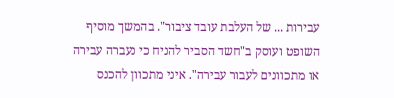עבירות ... של העלבת עובד ציבור". בהמשך מוסיף השופט ועוסק ב"חשד הסביר להניח כי נעברה עבירה או מתכוונים לעבור עבירה". איני מתכוון להכנס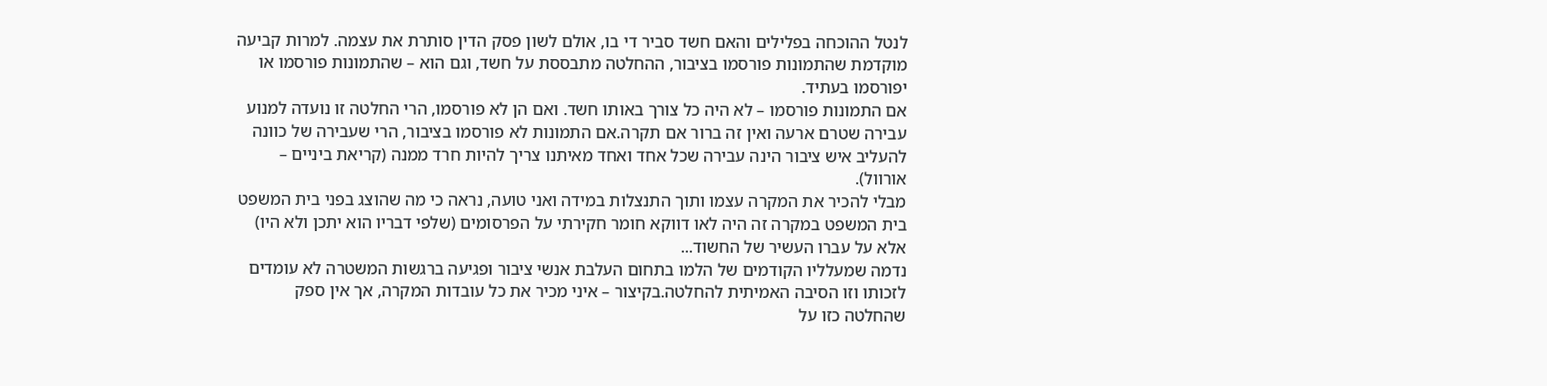לנטל ההוכחה בפלילים והאם חשד סביר די בו, אולם לשון פסק הדין סותרת את עצמה. למרות קביעה מוקדמת שהתמונות פורסמו בציבור, ההחלטה מתבססת על חשד, וגם הוא – שהתמונות פורסמו או יפורסמו בעתיד.
אם התמונות פורסמו – לא היה כל צורך באותו חשד. ואם הן לא פורסמו, הרי החלטה זו נועדה למנוע עבירה שטרם ארעה ואין זה ברור אם תקרה.אם התמונות לא פורסמו בציבור, הרי שעבירה של כוונה להעליב איש ציבור הינה עבירה שכל אחד ואחד מאיתנו צריך להיות חרד ממנה (קריאת ביניים – אורוול).
מבלי להכיר את המקרה עצמו ותוך התנצלות במידה ואני טועה, נראה כי מה שהוצג בפני בית המשפט בית המשפט במקרה זה היה לאו דווקא חומר חקירתי על הפרסומים (שלפי דבריו הוא יתכן ולא היו) אלא על עברו העשיר של החשוד...
נדמה שמעלליו הקודמים של הלמו בתחום העלבת אנשי ציבור ופגיעה ברגשות המשטרה לא עומדים לזכותו וזו הסיבה האמיתית להחלטה.בקיצור – איני מכיר את כל עובדות המקרה, אך אין ספק שהחלטה כזו על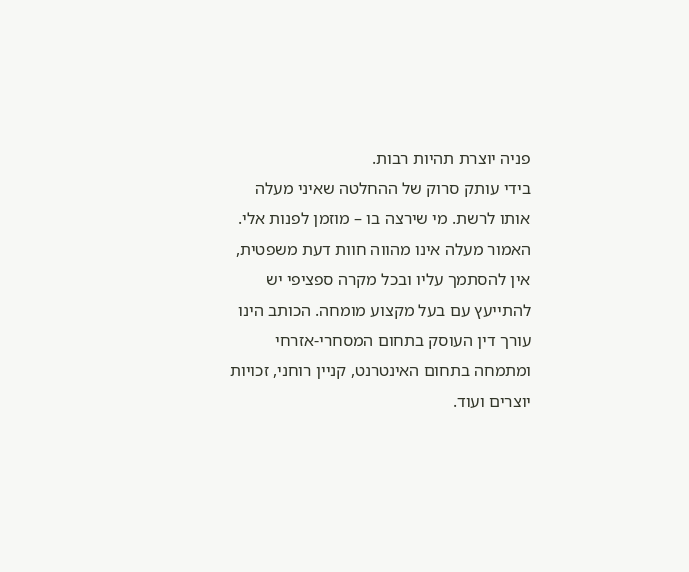פניה יוצרת תהיות רבות.
בידי עותק סרוק של ההחלטה שאיני מעלה אותו לרשת. מי שירצה בו – מוזמן לפנות אלי.
האמור מעלה אינו מהווה חוות דעת משפטית, אין להסתמך עליו ובכל מקרה ספציפי יש להתייעץ עם בעל מקצוע מומחה. הכותב הינו עורך דין העוסק בתחום המסחרי-אזרחי ומתמחה בתחום האינטרנט, קניין רוחני, זכויות יוצרים ועוד.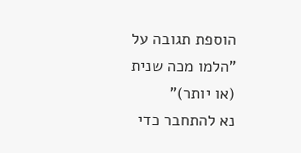הוספת תגובה על "הלמו מכה שנית (או יותר)"
נא להתחבר כדי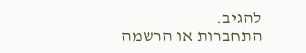להגיב.
התחברות או הרשמה